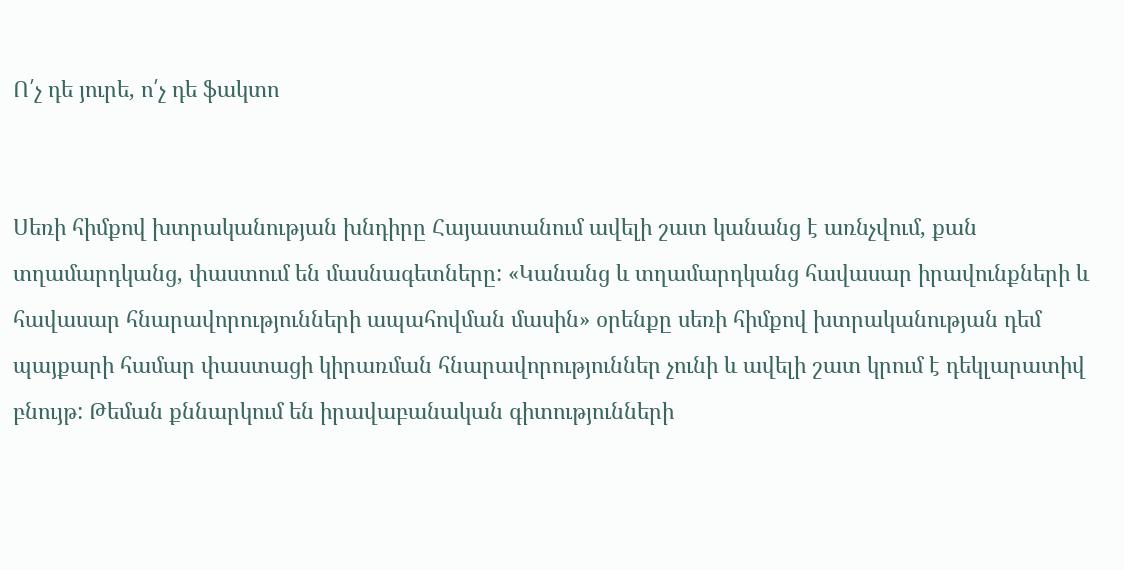Ո՛չ դե յուրե, ո՛չ դե ֆակտո


Սեռի հիմքով խտրականության խնդիրը Հայաստանում ավելի շատ կանանց է առնչվում, քան   տղամարդկանց, փաստում են մասնագետները: «Կանանց և տղամարդկանց հավասար իրավունքների և հավասար հնարավորությունների ապահովման մասին» օրենքը սեռի հիմքով խտրականության դեմ պայքարի համար փաստացի կիրառման հնարավորություններ չունի և ավելի շատ կրում է դեկլարատիվ բնույթ: Թեման քննարկում են իրավաբանական գիտությունների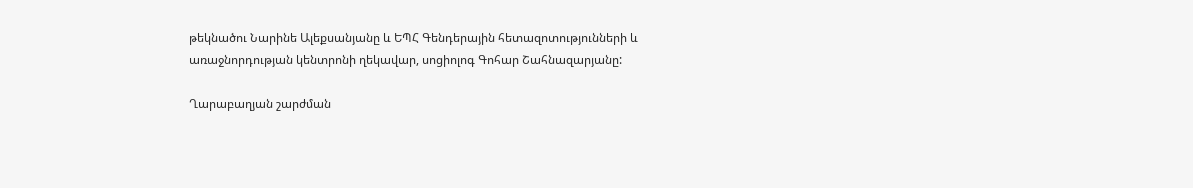թեկնածու Նարինե Ալեքսանյանը և ԵՊՀ Գենդերային հետազոտությունների և առաջնորդության կենտրոնի ղեկավար, սոցիոլոգ Գոհար Շահնազարյանը:

Ղարաբաղյան շարժման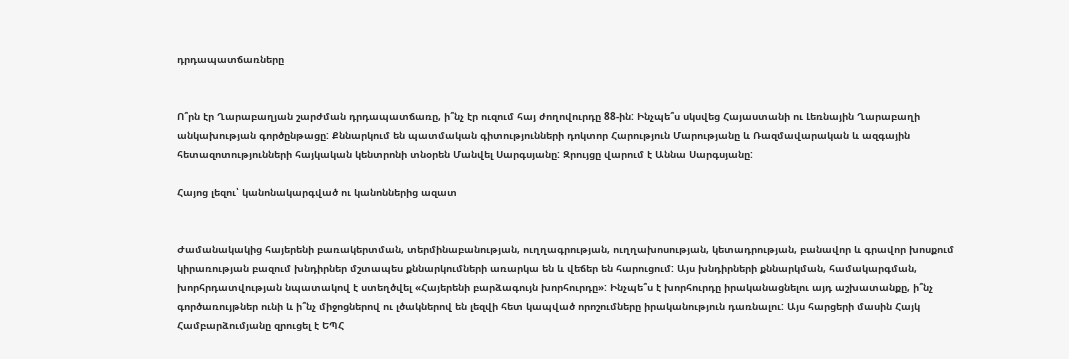դրդապատճառները


Ո՞րն էր Ղարաբաղյան շարժման դրդապատճառը, ի՞նչ էր ուզում հայ ժողովուրդը 88-ին: Ինչպե՞ս սկսվեց Հայաստանի ու Լեռնային Ղարաբաղի անկախության գործընթացը: Քննարկում են պատմական գիտությունների դոկտոր Հարություն Մարությանը և Ռազմավարական և ազգային հետազոտությունների հայկական կենտրոնի տնօրեն Մանվել Սարգսյանը: Զրույցը վարում է Աննա Սարգսյանը:

Հայոց լեզու՝ կանոնակարգված ու կանոններից ազատ


Ժամանակակից հայերենի բառակերտման, տերմինաբանության, ուղղագրության, ուղղախոսության, կետադրության, բանավոր և գրավոր խոսքում կիրառության բազում խնդիրներ մշտապես քննարկումների առարկա են և վեճեր են հարուցում: Այս խնդիրների քննարկման, համակարգման, խորհրդատվության նպատակով է ստեղծվել «Հայերենի բարձագույն խորհուրդը»: Ինչպե՞ս է խորհուրդը իրականացնելու այդ աշխատանքը, ի՞նչ գործառույթներ ունի և ի՞նչ միջոցներով ու լծակներով են լեզվի հետ կապված որոշումները իրականություն դառնալու: Այս հարցերի մասին Հայկ Համբարձումյանը զրուցել է ԵՊՀ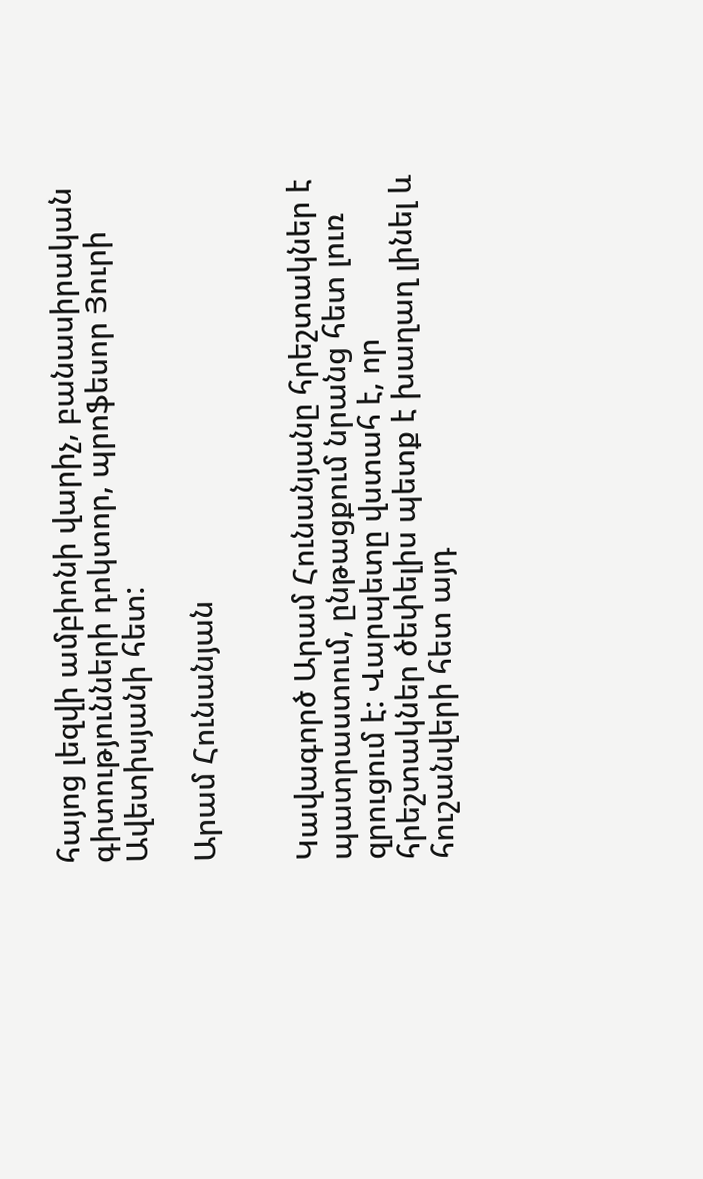հայոց լեզվի ամբիոնի վարիչ, բանասիրական գիտությունների դոկտոր, պրոֆեսոր Յուրի Ավետիսյանի հետ:

Արամ Հունանյան


Կավագործ Արամ Հունանյանը հրեշտակներ է պատրաստում, ընթացքում նրանց հետ լուռ զրուցում է: Վարպետը վստահ է, որ հրեշտակներ ծեփելիս պետք է խաղաղ լինել և հուշանվերի հետ այդ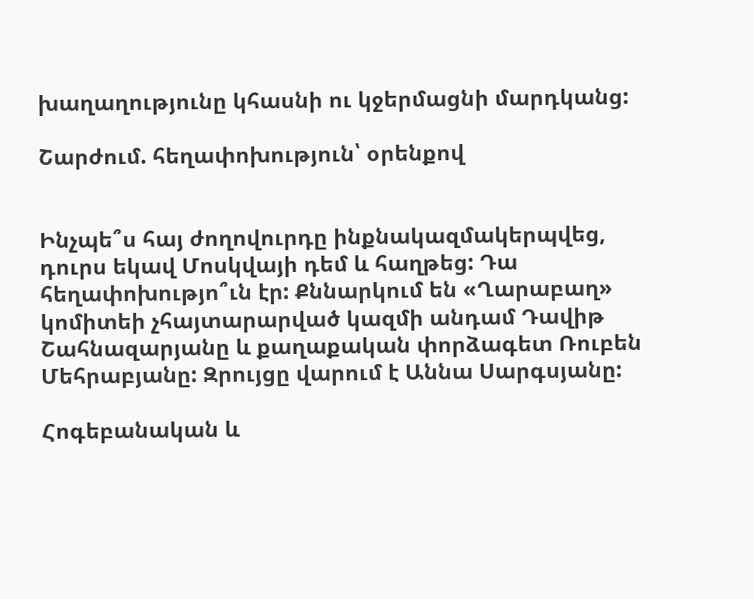խաղաղությունը կհասնի ու կջերմացնի մարդկանց:

Շարժում. հեղափոխություն՝ օրենքով


Ինչպե՞ս հայ ժողովուրդը ինքնակազմակերպվեց, դուրս եկավ Մոսկվայի դեմ և հաղթեց: Դա հեղափոխությո՞ւն էր: Քննարկում են «Ղարաբաղ» կոմիտեի չհայտարարված կազմի անդամ Դավիթ Շահնազարյանը և քաղաքական փորձագետ Ռուբեն Մեհրաբյանը: Զրույցը վարում է Աննա Սարգսյանը:

Հոգեբանական և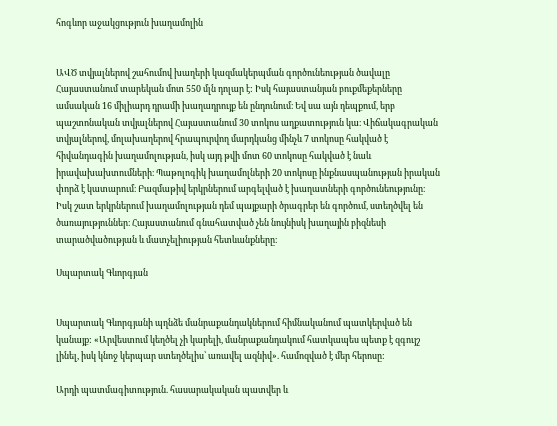հոգևոր աջակցություն խաղամոլին


ԱՎԾ տվյալներով շահումով խաղերի կազմակերպման գործունեության ծավալը Հայաստանում տարեկան մոտ 550 մլն դոլար է: Իսկ հայաստանյան բուքմեքերները ամսական 16 միլիարդ դրամի խաղադրույք են ընդունում։ Եվ սա այն դեպքում, երբ պաշտոնական տվյալներով Հայաստանում 30 տոկոս աղքատություն կա։ Վիճակագրական տվյալներով, մոլախաղերով հրապուրվող մարդկանց մինչև 7 տոկոսը հակված է հիվանդագին խաղամոլության, իսկ այդ թվի մոտ 60 տոկոսը հակված է նաև իրավախախտումների։ Պաթոլոգիկ խաղամոլների 20 տոկոսը ինքնասպանության իրական փորձ է կատարում։ Բազմաթիվ երկրներում արգելված է խաղատների գործունեությունը։ Իսկ շատ երկրներում խաղամոլության դեմ պայքարի ծրագրեր են գործում, ստեղծվել են ծառայություններ։ Հայաստանում գնահատված չեն նույնիսկ խաղային բիզնեսի տարածվածության և մատչելիության հետևանքները։

Սպարտակ Գևորգյան


Սպարտակ Գևորգյանի պղնձե մանրաքանդակներում հիմնականում պատկերված են կանայք: «Արվեստում կեղծել չի կարելի, մանրաքանդակում հատկապես պետք է զգույշ լինել, իսկ կնոջ կերպար ստեղծելիս՝ առավել ազնիվ». համոզված է մեր հերոսը:

Արդի պատմագիտություն. հասարակական պատվեր և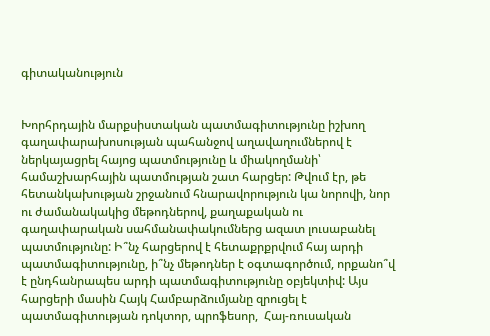գիտականություն


Խորհրդային մարքսիստական պատմագիտությունը իշխող գաղափարախոսության պահանջով աղավաղումներով է ներկայացրել հայոց պատմությունը և միակողմանի՝ համաշխարհային պատմության շատ հարցեր: Թվում էր, թե հետանկախության շրջանում հնարավորություն կա նորովի, նոր ու ժամանակակից մեթոդներով, քաղաքական ու  գաղափարական սահմանափակումներց ազատ լուսաբանել պատմությունը: Ի՞նչ հարցերով է հետաքրքրվում հայ արդի պատմագիտությունը, ի՞նչ մեթոդներ է օգտագործում, որքանո՞վ է ընդհանրապես արդի պատմագիտությունը օբյեկտիվ: Այս հարցերի մասին Հայկ Համբարձումյանը զրուցել է պատմագիտության դոկտոր, պրոֆեսոր,  Հայ-ռուսական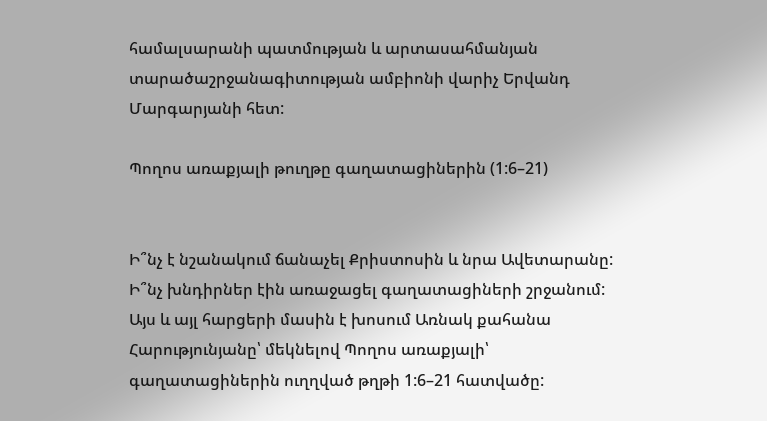համալսարանի պատմության և արտասահմանյան տարածաշրջանագիտության ամբիոնի վարիչ Երվանդ Մարգարյանի հետ:

Պողոս առաքյալի թուղթը գաղատացիներին (1:6–21)


Ի՞նչ է նշանակում ճանաչել Քրիստոսին և նրա Ավետարանը: Ի՞նչ խնդիրներ էին առաջացել գաղատացիների շրջանում: Այս և այլ հարցերի մասին է խոսում Առնակ քահանա Հարությունյանը՝ մեկնելով Պողոս առաքյալի՝ գաղատացիներին ուղղված թղթի 1:6–21 հատվածը: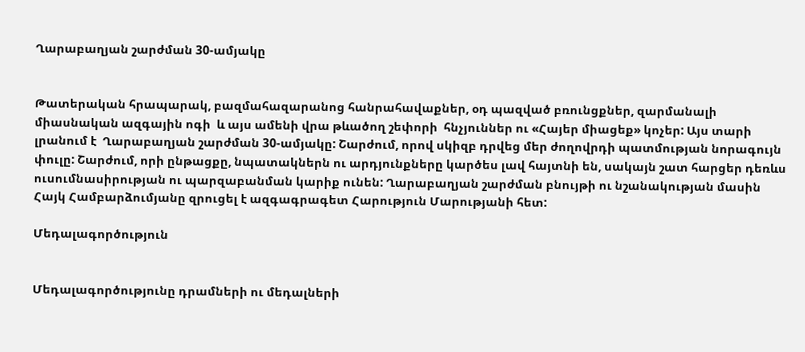Ղարաբաղյան շարժման 30-ամյակը


Թատերական հրապարակ, բազմահազարանոց հանրահավաքներ, օդ պազված բռունցքներ, զարմանալի միասնական ազգային ոգի  և այս ամենի վրա թևածող շեփորի  հնչյուններ ու «Հայեր միացեք» կոչեր: Այս տարի լրանում է  Ղարաբաղյան շարժման 30-ամյակը: Շարժում, որով սկիզբ դրվեց մեր ժողովրդի պատմության նորագույն փուլը: Շարժում, որի ընթացքը, նպատակներն ու արդյունքները կարծես լավ հայտնի են, սակայն շատ հարցեր դեռևս ուսումնասիրության ու պարզաբանման կարիք ունեն: Ղարաբաղյան շարժման բնույթի ու նշանակության մասին Հայկ Համբարձումյանը զրուցել է ազգագրագետ Հարություն Մարությանի հետ:

Մեդալագործություն


Մեդալագործությունը դրամների ու մեդալների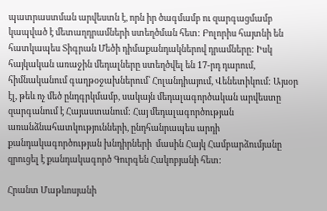պատրաստման արվեստն է, որն իր ծագմամբ ու զարգացմամբ կապված է մետաղդրամների ստեղծման հետ: Բոլորիս հայտնի են հատկապես Տիգրան Մեծի դիմաքանդակներով դրամները: Իսկ հայկական առաջին մեդալները ստեղծվել են 17-րդ դարում, հիմնականում գաղթօջախներում՝ Հոլանդիայում, Վենետիկում: Այսօր էլ, թեև ոչ մեծ ընդգրկմամբ, սակայն մեդալագործական արվեստը զարգանում է Հայաստանում: Հայ մեդալագործության առանձնահատկությունների, ընդհանրապես արդի քանդակագործության խնդիրների  մասին Հայկ Համբարձումյանը զրուցել է քանդակագործ Գուրգեն Հակոբյանի հետ:

Հրանտ Մաթևոսյանի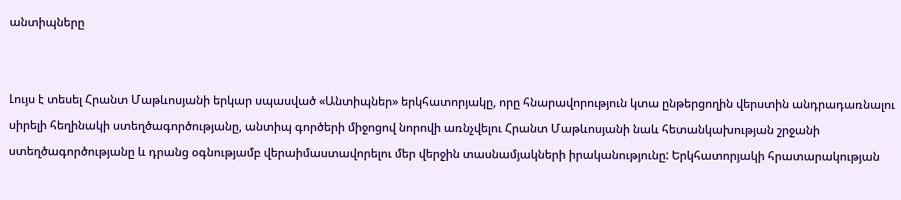անտիպները


Լույս է տեսել Հրանտ Մաթևոսյանի երկար սպասված «Անտիպներ» երկհատորյակը, որը հնարավորություն կտա ընթերցողին վերստին անդրադառնալու սիրելի հեղինակի ստեղծագործությանը, անտիպ գործերի միջոցով նորովի առնչվելու Հրանտ Մաթևոսյանի նաև հետանկախության շրջանի ստեղծագործությանը և դրանց օգնությամբ վերաիմաստավորելու մեր վերջին տասնամյակների իրականությունը: Երկհատորյակի հրատարակության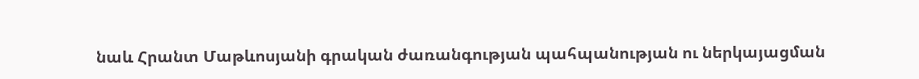նաև Հրանտ Մաթևոսյանի գրական ժառանգության պահպանության ու ներկայացման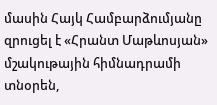մասին Հայկ Համբարձումյանը զրուցել է «Հրանտ Մաթևոսյան» մշակութային հիմնադրամի տնօրեն,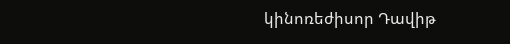կինոռեժիսոր Դավիթ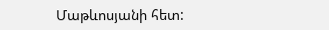Մաթևոսյանի հետ: